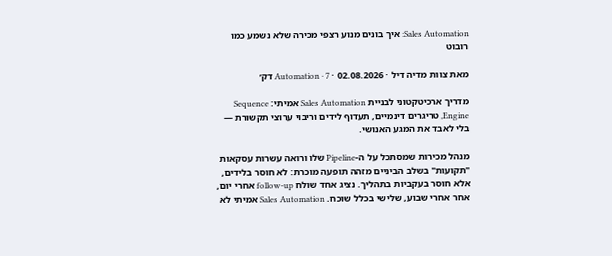Sales Automation: איך בונים מנוע רצפי מכירה שלא נשמע כמו רובוט

מאת צוות מדיה דיל · 02.08.2026 · Automation · 7 דק׳

מדריך ארכיטקטוני לבניית Sales Automation אמיתי: Sequence Engine, טריגרים דינמיים, תעדוף לידים וריבוי ערוצי תקשורת — בלי לאבד את המגע האנושי.

מנהל מכירות שמסתכל על ה-Pipeline שלו ורואה עשרות עסקאות "תקועות" בשלב הביניים מזהה תופעה מוכרת: לא חוסר בלידים, אלא חוסר בעקביות בתהליך. נציג אחד שולח follow-up אחרי יום, אחר אחרי שבוע, שלישי בכלל שוכח. Sales Automation אמיתי לא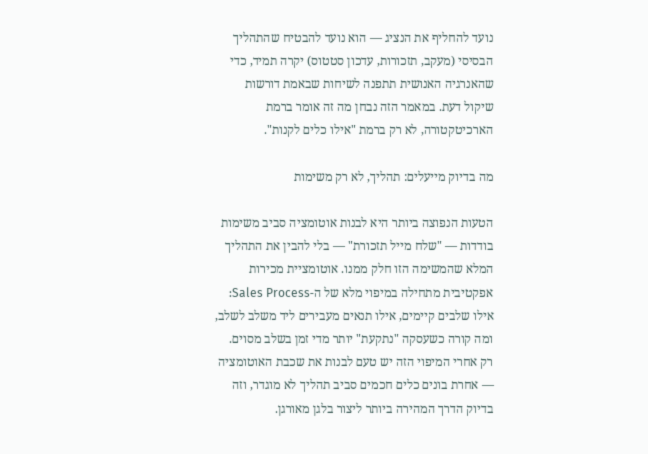נועד להחליף את הנציג — הוא נועד להבטיח שהתהליך הבסיסי (מעקב, תזכורות, עדכון סטטוס) יקרה תמיד, כדי שהאנרגיה האנושית תתפנה לשיחות שבאמת דורשות שיקול דעת. במאמר הזה נבחן מה זה אומר ברמת הארכיטקטורה, לא רק ברמת "אילו כלים לקנות".

מה בדיוק מייעלים: תהליך, לא רק משימות

הטעות הנפוצה ביותר היא לבנות אוטומציה סביב משימות בודדות — "שלח מייל תזכורת" — בלי להבין את התהליך המלא שהמשימה הזו חלק ממנו. אוטומציית מכירות אפקטיבית מתחילה במיפוי מלא של ה-Sales Process: אילו שלבים קיימים, אילו תנאים מעבירים ליד משלב לשלב, ומה קורה כשעסקה "נתקעת" יותר מדי זמן בשלב מסוים. רק אחרי המיפוי הזה יש טעם לבנות את שכבת האוטומציה — אחרת בונים כלים חכמים סביב תהליך לא מוגדר, וזה בדיוק הדרך המהירה ביותר ליצור בלגן מאורגן.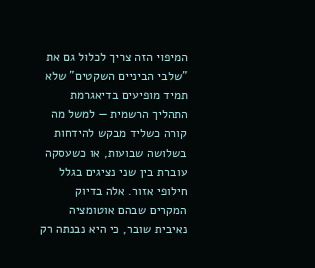המיפוי הזה צריך לכלול גם את "שלבי הביניים השקטים" שלא תמיד מופיעים בדיאגרמת התהליך הרשמית — למשל מה קורה כשליד מבקש להידחות בשלושה שבועות, או כשעסקה עוברת בין שני נציגים בגלל חילופי אזור. אלה בדיוק המקרים שבהם אוטומציה נאיבית שובר, כי היא נבנתה רק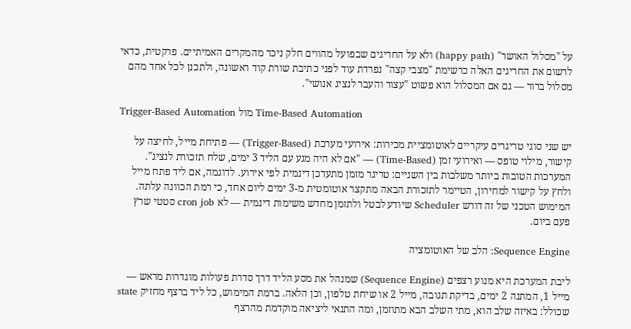על "מסלול האושר" (happy path) ולא על החריגים שבפועל מהווים חלק ניכר מהמקרים האמיתיים. פרקטית, כדאי לרשום את החריגים האלה כרשימת "מצבי קצה" נפרדת עוד לפני כתיבת שורת קוד ראשונה, ולתכנן לכל אחד מהם מסלול ברור — גם אם המסלול הוא פשוט "עצור והעבר לנציג אנושי".

Trigger-Based Automation מול Time-Based Automation

יש שני סוגי טריגרים עיקריים לאוטומציית מכירות: אירועי מערכת (Trigger-Based) — פתיחת מייל, לחיצה על קישור, מילוי טופס — ואירועי זמן (Time-Based) — "אם לא היה מגע עם הליד 3 ימים, שלח תזכורת לנציג". המערכות הטובות ביותר משלבות בין השניים: טריגר מזמן מתעדכן דינמית לפי אירוע. לדוגמה, אם ליד פתח מייל ולחץ על קישור למחירון, הטיימר לתזכורת הבאה מתקצר אוטומטית מ-3 ימים ליום אחד, כי רמת הכוונה עלתה. המימוש הטכני של זה דורש Scheduler שיודע לבטל ולתזמן מחדש משימות דינמית — לא cron job סטטי שרץ פעם ביום.

Sequence Engine: הלב של האוטומציה

ליבת המערכת היא מנוע רצפים (Sequence Engine) שמנהל את מסע הליד דרך סדרת פעולות מוגדרות מראש — מייל 1, המתנה 2 ימים, בדיקת תגובה, מייל 2 או שיחת טלפון, וכן הלאה. ברמת המימוש, כל ליד ברצף מחזיק state שכולל: באיזה שלב הוא, מתי השלב הבא מתוזמן, ומה התנאי ליציאה מוקדמת מהרצף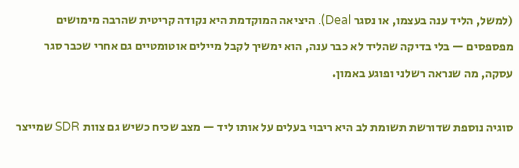(למשל, הליד ענה בעצמו, או נסגר Deal). היציאה המוקדמת היא נקודה קריטית שהרבה מימושים מפספסים — בלי בדיקה שהליד לא כבר ענה, הוא ימשיך לקבל מיילים אוטומטיים גם אחרי שכבר סגר עסקה, מה שנראה רשלני ופוגע באמון.

סוגיה נוספת שדורשת תשומת לב היא ריבוי בעלים על אותו ליד — מצב שכיח כשיש גם צוות SDR שמייצר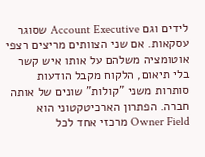לידים וגם Account Executive שסוגר עסקאות. אם שני הצוותים מריצים רצפי אוטומציה משלהם על אותו איש קשר בלי תיאום, הלקוח מקבל הודעות סותרות משני "קולות" שונים של אותה חברה. הפתרון הארכיטקטוני הוא Owner Field מרכזי אחד לכל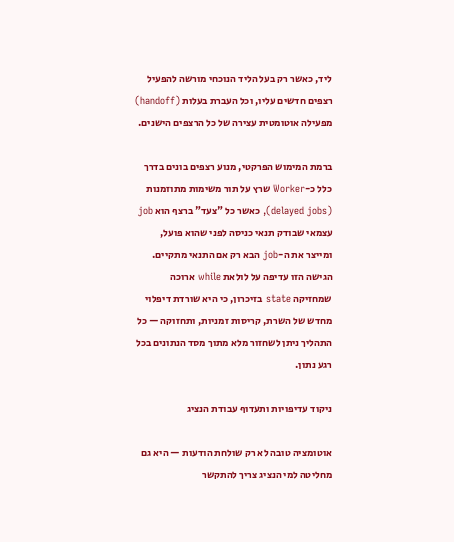ליד, כאשר רק בעל הליד הנוכחי מורשה להפעיל רצפים חדשים עליו, וכל העברת בעלות (handoff) מפעילה אוטומטית עצירה של כל הרצפים הישנים.

ברמת המימוש הפרקטי, מנוע רצפים בונים בדרך כלל כ-Worker שרץ על תור משימות מתוזמנות (delayed jobs), כאשר כל "צעד" ברצף הוא job עצמאי שבודק תנאי כניסה לפני שהוא פועל, ומייצר את ה-job הבא רק אם התנאי מתקיים. הגישה הזו עדיפה על לולאת while ארוכה שמחזיקה state בזיכרון, כי היא שורדת דיפלוי מחדש של השרת, קריסות זמניות, ותחזוקה — כל התהליך ניתן לשחזור מלא מתוך מסד הנתונים בכל רגע נתון.

ניקוד עדיפויות ותעדוף עבודת הנציג

אוטומציה טובה לא רק שולחת הודעות — היא גם מחליטה למי הנציג צריך להתקשר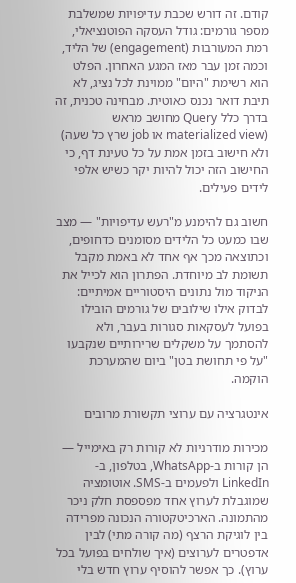קודם. זה דורש שכבת עדיפויות שמשלבת מספר גורמים: גודל העסקה הפוטנציאלי, רמת המעורבות (engagement) של הליד, וכמה זמן עבר מאז המגע האחרון. הפלט הוא רשימת "היום" ממוינת לכל נציג, לא תיבת דואר נכנס כאוטית. מבחינה טכנית, זה בדרך כלל Query מחושב מראש (materialized view או job שרץ כל שעה) ולא חישוב בזמן אמת על כל טעינת דף, כי החישוב הזה יכול להיות יקר כשיש אלפי לידים פעילים.

חשוב גם להימנע מ"רעש עדיפויות" — מצב שבו כמעט כל הלידים מסומנים כדחופים, וכתוצאה מכך אף אחד לא באמת מקבל תשומת לב מיוחדת. הפתרון הוא לכייל את הניקוד מול נתונים היסטוריים אמיתיים: לבדוק אילו שילובים של גורמים הובילו בפועל לעסקאות סגורות בעבר, ולא להסתמך על משקלים שרירותיים שנקבעו "על פי תחושת בטן" ביום שהמערכת הוקמה.

אינטגרציה עם ערוצי תקשורת מרובים

מכירות מודרניות לא קורות רק באימייל — הן קורות ב-WhatsApp, בטלפון, ב-LinkedIn ולפעמים ב-SMS. אוטומציה שמוגבלת לערוץ אחד מפספסת חלק ניכר מהתמונה. הארכיטקטורה הנכונה מפרידה בין לוגיקת הרצף (מה קורה מתי) לבין אדפטרים לערוצים (איך שולחים בפועל בכל ערוץ). כך אפשר להוסיף ערוץ חדש בלי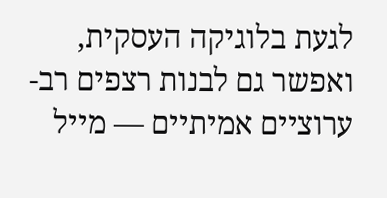לגעת בלוגיקה העסקית, ואפשר גם לבנות רצפים רב-ערוציים אמיתיים — מייל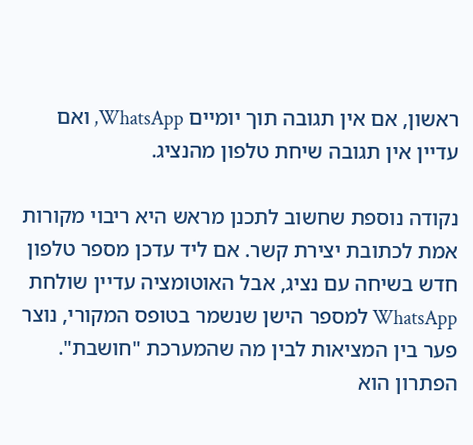ראשון, אם אין תגובה תוך יומיים WhatsApp, ואם עדיין אין תגובה שיחת טלפון מהנציג.

נקודה נוספת שחשוב לתכנן מראש היא ריבוי מקורות אמת לכתובת יצירת קשר. אם ליד עדכן מספר טלפון חדש בשיחה עם נציג, אבל האוטומציה עדיין שולחת WhatsApp למספר הישן שנשמר בטופס המקורי, נוצר פער בין המציאות לבין מה שהמערכת "חושבת". הפתרון הוא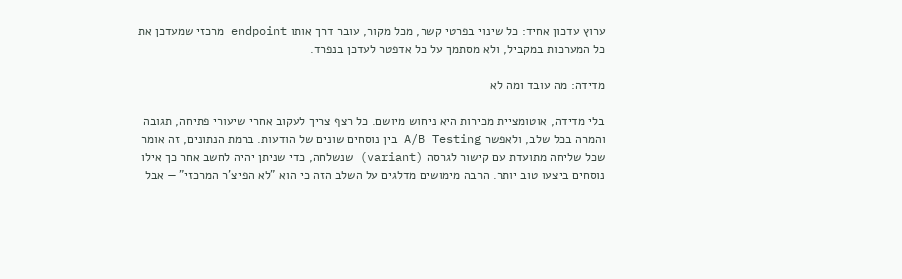ערוץ עדכון אחיד: כל שינוי בפרטי קשר, מכל מקור, עובר דרך אותו endpoint מרכזי שמעדכן את כל המערכות במקביל, ולא מסתמך על כל אדפטר לעדכן בנפרד.

מדידה: מה עובד ומה לא

בלי מדידה, אוטומציית מכירות היא ניחוש מיושם. כל רצף צריך לעקוב אחרי שיעורי פתיחה, תגובה והמרה בכל שלב, ולאפשר A/B Testing בין נוסחים שונים של הודעות. ברמת הנתונים, זה אומר שכל שליחה מתועדת עם קישור לגרסה (variant) שנשלחה, כדי שניתן יהיה לחשב אחר כך אילו נוסחים ביצעו טוב יותר. הרבה מימושים מדלגים על השלב הזה כי הוא "לא הפיצ'ר המרכזי" — אבל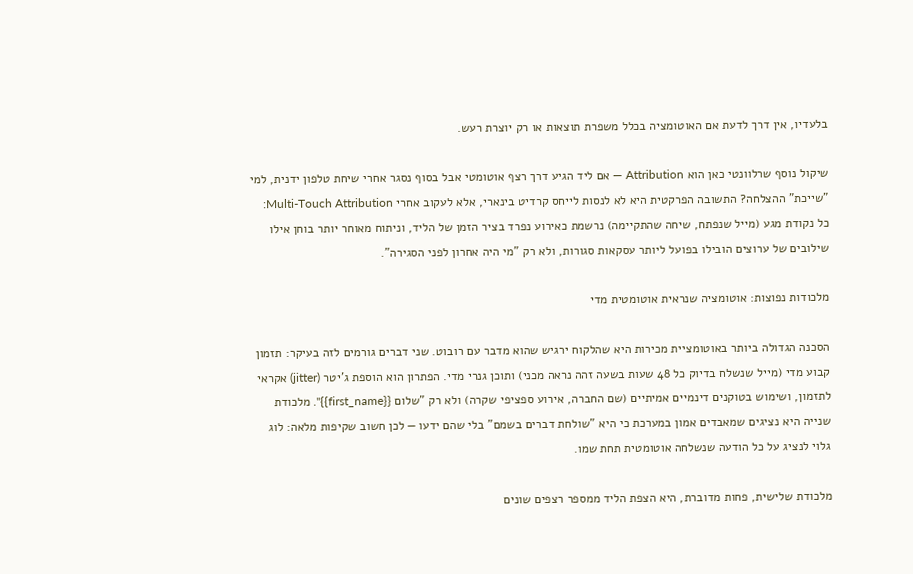בלעדיו, אין דרך לדעת אם האוטומציה בכלל משפרת תוצאות או רק יוצרת רעש.

שיקול נוסף שרלוונטי כאן הוא Attribution — אם ליד הגיע דרך רצף אוטומטי אבל בסוף נסגר אחרי שיחת טלפון ידנית, למי "שייכת" ההצלחה? התשובה הפרקטית היא לא לנסות לייחס קרדיט בינארי, אלא לעקוב אחרי Multi-Touch Attribution: כל נקודת מגע (מייל שנפתח, שיחה שהתקיימה) נרשמת כאירוע נפרד בציר הזמן של הליד, וניתוח מאוחר יותר בוחן אילו שילובים של ערוצים הובילו בפועל ליותר עסקאות סגורות, ולא רק "מי היה אחרון לפני הסגירה".

מלכודות נפוצות: אוטומציה שנראית אוטומטית מדי

הסכנה הגדולה ביותר באוטומציית מכירות היא שהלקוח ירגיש שהוא מדבר עם רובוט. שני דברים גורמים לזה בעיקר: תזמון קבוע מדי (מייל שנשלח בדיוק כל 48 שעות בשעה זהה נראה מכני) ותוכן גנרי מדי. הפתרון הוא הוספת ג'יטר (jitter) אקראי לתזמון, ושימוש בטוקנים דינמיים אמיתיים (שם החברה, אירוע ספציפי שקרה) ולא רק "שלום {{first_name}}". מלכודת שנייה היא נציגים שמאבדים אמון במערכת כי היא "שולחת דברים בשמם" בלי שהם ידעו — לכן חשוב שקיפות מלאה: לוג גלוי לנציג על כל הודעה שנשלחה אוטומטית תחת שמו.

מלכודת שלישית, פחות מדוברת, היא הצפת הליד ממספר רצפים שונים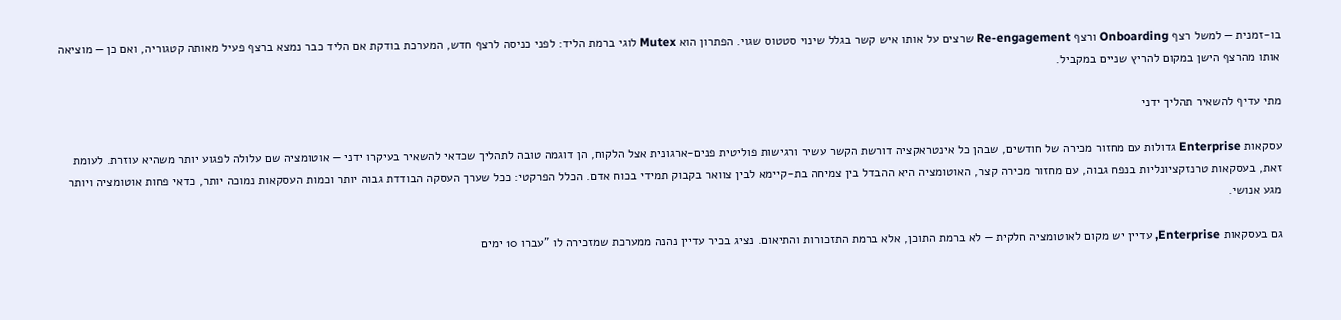בו-זמנית — למשל רצף Onboarding ורצף Re-engagement שרצים על אותו איש קשר בגלל שינוי סטטוס שגוי. הפתרון הוא Mutex לוגי ברמת הליד: לפני כניסה לרצף חדש, המערכת בודקת אם הליד כבר נמצא ברצף פעיל מאותה קטגוריה, ואם כן — מוציאה אותו מהרצף הישן במקום להריץ שניים במקביל.

מתי עדיף להשאיר תהליך ידני

עסקאות Enterprise גדולות עם מחזור מכירה של חודשים, שבהן כל אינטראקציה דורשת הקשר עשיר ורגישות פוליטית פנים-ארגונית אצל הלקוח, הן דוגמה טובה לתהליך שכדאי להשאיר בעיקרו ידני — אוטומציה שם עלולה לפגוע יותר משהיא עוזרת. לעומת זאת, בעסקאות טרנזקציונליות בנפח גבוה, עם מחזור מכירה קצר, האוטומציה היא ההבדל בין צמיחה בת-קיימא לבין צוואר בקבוק תמידי בכוח אדם. הכלל הפרקטי: ככל שערך העסקה הבודדת גבוה יותר וכמות העסקאות נמוכה יותר, כדאי פחות אוטומציה ויותר מגע אנושי.

גם בעסקאות Enterprise, עדיין יש מקום לאוטומציה חלקית — לא ברמת התוכן, אלא ברמת התזכורות והתיאום. נציג בכיר עדיין נהנה ממערכת שמזכירה לו "עברו 10 ימים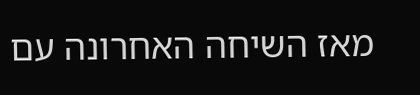מאז השיחה האחרונה עם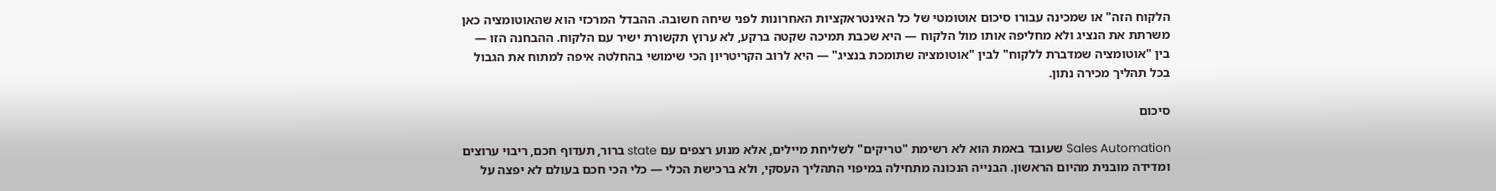הלקוח הזה" או שמכינה עבורו סיכום אוטומטי של כל האינטראקציות האחרונות לפני שיחה חשובה. ההבדל המרכזי הוא שהאוטומציה כאן משרתת את הנציג ולא מחליפה אותו מול הלקוח — היא שכבת תמיכה שקטה ברקע, לא ערוץ תקשורת ישיר עם הלקוח. ההבחנה הזו — בין "אוטומציה שמדברת ללקוח" לבין "אוטומציה שתומכת בנציג" — היא לרוב הקריטריון הכי שימושי בהחלטה איפה למתוח את הגבול בכל תהליך מכירה נתון.

סיכום

Sales Automation שעובד באמת הוא לא רשימת "טריקים" לשליחת מיילים, אלא מנוע רצפים עם state ברור, תעדוף חכם, ריבוי ערוצים ומדידה מובנית מהיום הראשון. הבנייה הנכונה מתחילה במיפוי התהליך העסקי, ולא ברכישת הכלי — כלי הכי חכם בעולם לא יפצה על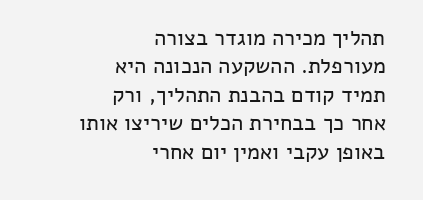תהליך מכירה מוגדר בצורה מעורפלת. ההשקעה הנכונה היא תמיד קודם בהבנת התהליך, ורק אחר כך בבחירת הכלים שיריצו אותו באופן עקבי ואמין יום אחרי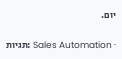יום.

תגיות: Sales Automation ·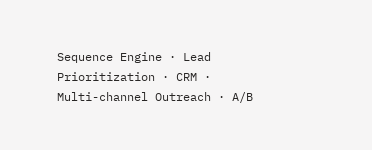Sequence Engine · Lead Prioritization · CRM · Multi-channel Outreach · A/B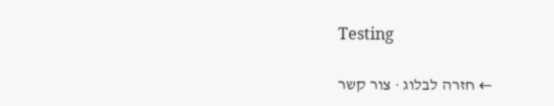Testing

← חזרה לבלוג · צור קשר